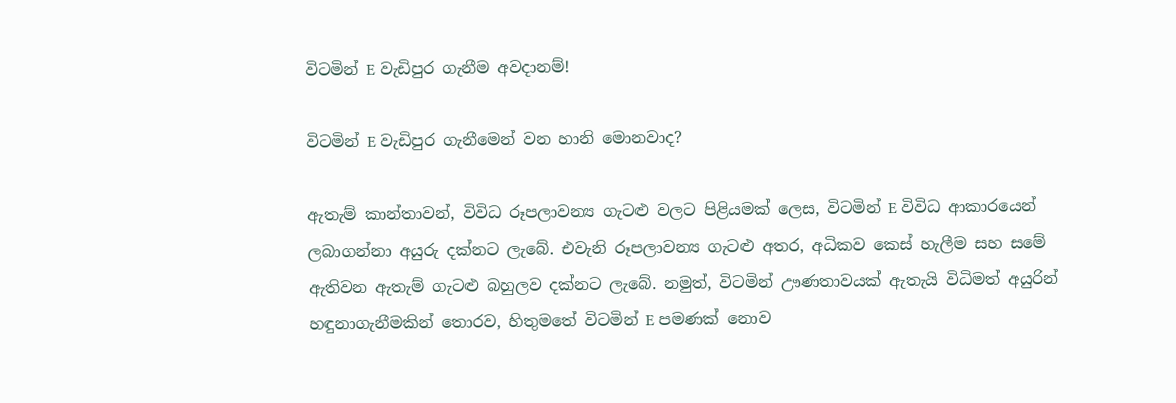විටමින් E වැඩිපුර ගැනීම අවදානම්!

විටමින් E වැඩිපුර ගැනීමෙන් වන හානි මොනවාද?

ඇතැම් කාන්තාවන්, විවිධ රූපලාවන්‍ය ගැටළු වලට පිළියමක් ලෙස, විටමින් E විවිධ ආකාරයෙන් ලබාගන්නා අයුරු දක්නට ලැබේ. එවැනි රූපලාවන්‍ය ගැටළු අතර, අධිකව කෙස් හැලීම සහ සමේ ඇතිවන ඇතැම් ගැටළු බහුලව දක්නට ලැබේ. නමුත්, විටමින් ඌණතාවයක් ඇතැයි විධිමත් අයුරින් හඳුනාගැනීමකින් තොරව, හිතුමතේ විටමින් E පමණක් නොව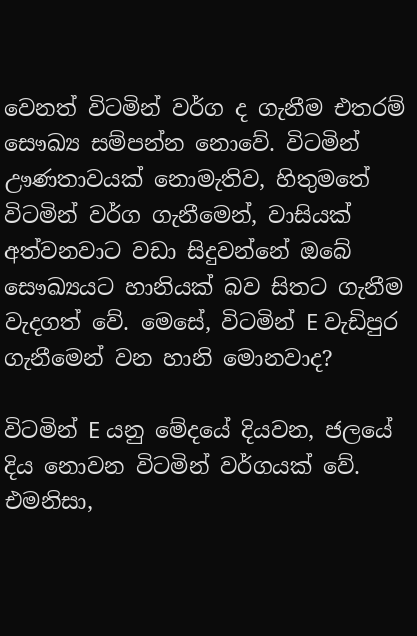වෙනත් විටමින් වර්ග ද ගැනීම එතරම් සෞඛ්‍ය සම්පන්න නොවේ. විටමින් ඌණතාවයක් නොමැතිව, හිතුමතේ විටමින් වර්ග ගැනීමෙන්, වාසියක් අත්වනවාට වඩා සිදුවන්නේ ඔබේ සෞඛ්‍යයට හානියක් බව සිතට ගැනීම වැදගත් වේ. මෙසේ, විටමින් E වැඩිපුර ගැනීමෙන් වන හානි මොනවාද?

විටමින් E යනු මේදයේ දියවන, ජලයේ දිය නොවන විටමින් වර්ගයක් වේ. එමනිසා,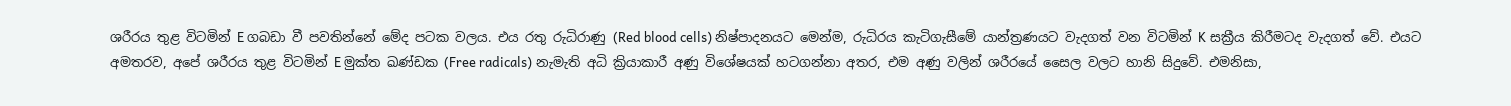ශරීරය තුළ විටමින් E ගබඩා වී පවතින්නේ මේද පටක වලය. එය රතු රුධිරාණු (Red blood cells) නිෂ්පාදනයට මෙන්ම, රුධිරය කැටිගැසීමේ යාන්ත්‍රණයට වැදගත් වන විටමින් K සක්‍රීය කිරීමටද වැදගත් වේ. එයට අමතරව, අපේ ශරීරය තුළ විටමින් E මුක්ත ඛණ්ඩක (Free radicals) නැමැති අධි ක්‍රියාකාරී අණු විශේෂයක් හටගන්නා අතර, එම අණු වලින් ශරීරයේ සෛල වලට හානි සිදුවේ. එමනිසා,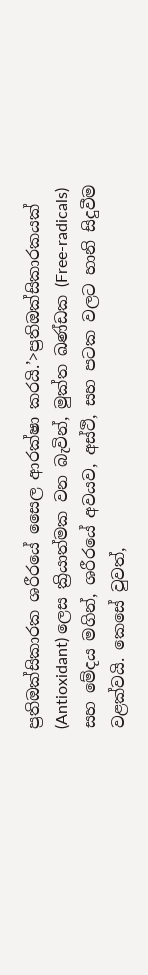ප්‍රතිඔක්සිකාරක ශරීරයේ සෛල ආරක්ෂා කරයි.’>ප්‍රතිඔක්සිකාරකයක් (Antioxidant) ලෙස ක්‍රියාත්මක වන බැවින්, මුක්ත ඛණ්ඩක (Free-radicals) සහ මේදය මගින්, ශරීරයේ අවයව, අස්ථි, සහ පටක වලට හානි සිදුවීම වළක්වයි. කෙසේ වුවත්,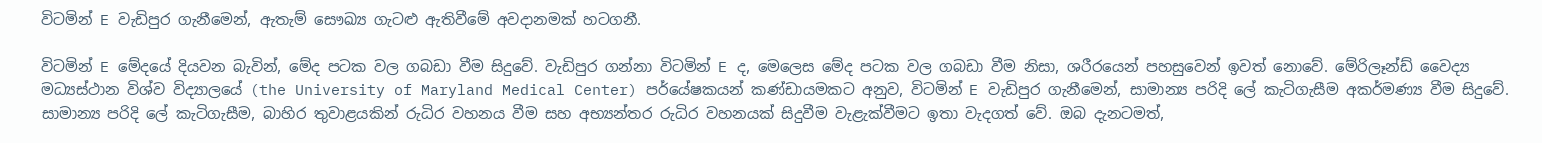විටමින් E වැඩිපුර ගැනීමෙන්, ඇතැම් සෞඛ්‍ය ගැටළු ඇතිවීමේ අවදානමක් හටගනී.

විටමින් E මේදයේ දියවන බැවින්, මේද පටක වල ගබඩා වීම සිදුවේ. වැඩිපුර ගන්නා විටමින් E ද, මෙලෙස මේද පටක වල ගබඩා වීම නිසා, ශරීරයෙන් පහසුවෙන් ඉවත් නොවේ. මේරිලෑන්ඩ් වෛද්‍ය මධ්‍යස්ථාන විශ්ව විද්‍යාලයේ (the University of Maryland Medical Center) පර්යේෂකයන් කණ්ඩායමකට අනුව, විටමින් E වැඩිපුර ගැනීමෙන්, සාමාන්‍ය පරිදි ලේ කැටිගැසීම අකර්මණ්‍ය වීම සිදුවේ. සාමාන්‍ය පරිදි ලේ කැටිගැසීම, බාහිර තුවාළයකින් රුධිර වහනය වීම සහ අභ්‍යන්තර රුධිර වහනයක් සිදුවීම වැළැක්වීමට ඉතා වැදගත් වේ. ඔබ දැනටමත්,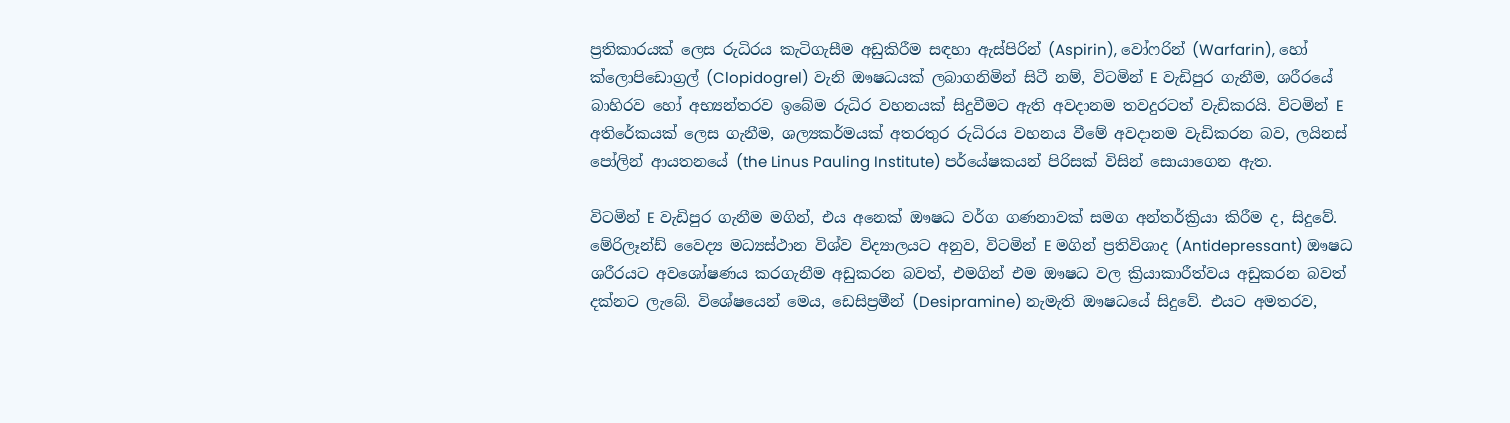ප්‍රතිකාරයක් ලෙස රුධිරය කැටිගැසීම අඩුකිරීම සඳහා ඇස්පිරින් (Aspirin), වෝෆරින් (Warfarin), හෝ ක්ලොපිඩොග්‍රල් (Clopidogrel) වැනි ඖෂධයක් ලබාගනිමින් සිටී නම්, විටමින් E වැඩිපුර ගැනීම, ශරීරයේ බාහිරව හෝ අභ්‍යන්තරව ඉබේම රුධිර වහනයක් සිදුවීමට ඇති අවදානම තවදුරටත් වැඩිකරයි. විටමින් E අතිරේකයක් ලෙස ගැනීම, ශල්‍යකර්මයක් අතරතුර රුධිරය වහනය වීමේ අවදානම වැඩිකරන බව, ලයිනස් පෝලින් ආයතනයේ (the Linus Pauling Institute) පර්යේෂකයන් පිරිසක් විසින් සොයාගෙන ඇත.

විටමින් E වැඩිපුර ගැනීම මගින්, එය අනෙක් ඖෂධ වර්ග ගණනාවක් සමග අන්තර්ක්‍රියා කිරීම ද, සිදුවේ. මේරිලෑන්ඩ් වෛද්‍ය මධ්‍යස්ථාන විශ්ව විද්‍යාලයට අනුව, විටමින් E මගින් ප්‍රතිවිශාද (Antidepressant) ඖෂධ ශරීරයට අවශෝෂණය කරගැනීම අඩුකරන බවත්, එමගින් එම ඖෂධ වල ක්‍රියාකාරීත්වය අඩුකරන බවත් දක්නට ලැබේ. විශේෂයෙන් මෙය, ඩෙසිප්‍රමීන් (Desipramine) නැමැති ඖෂධයේ සිදුවේ. එයට අමතරව,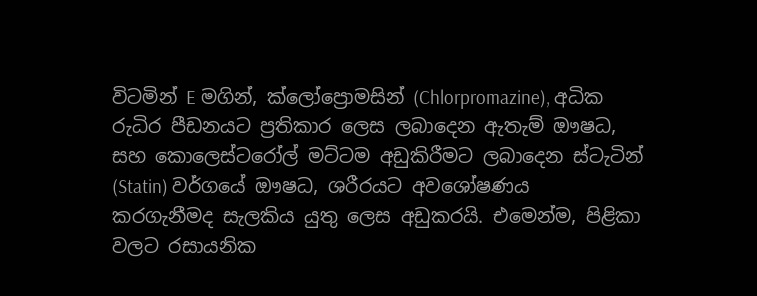විටමින් E මගින්, ක්ලෝප්‍රොමසින් (Chlorpromazine), අධික රුධිර පීඩනයට ප්‍රතිකාර ලෙස ලබාදෙන ඇතැම් ඖෂධ, සහ කොලෙස්ටරෝල් මට්ටම අඩුකිරීමට ලබාදෙන ස්ටැටින් (Statin) වර්ගයේ ඖෂධ, ශරීරයට අවශෝෂණය කරගැනීමද සැලකිය යුතු ලෙස අඩුකරයි. එමෙන්ම, පිළිකා වලට රසායනික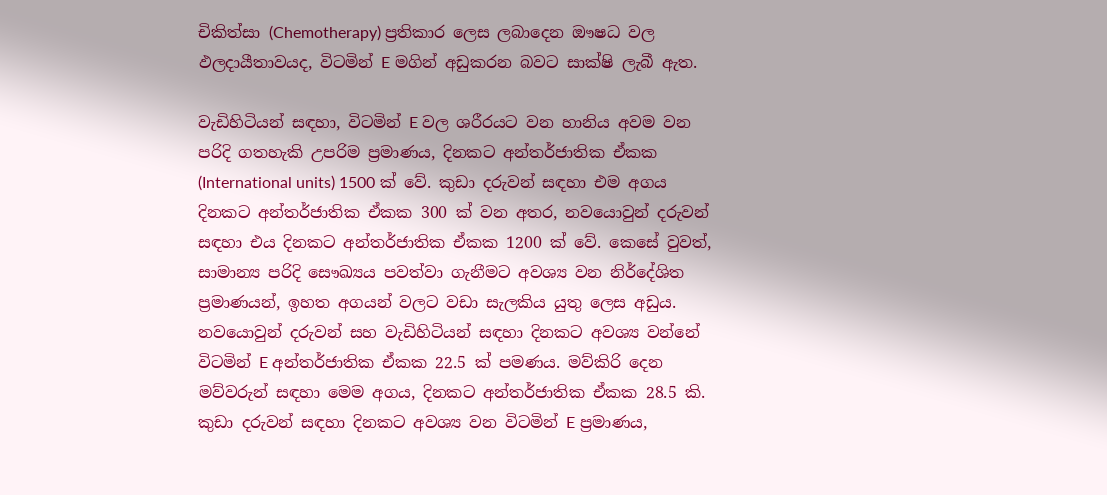චිකිත්සා (Chemotherapy) ප්‍රතිකාර ලෙස ලබාදෙන ඖෂධ වල ඵලදායීතාවයද, විටමින් E මගින් අඩුකරන බවට සාක්ෂි ලැබී ඇත.

වැඩිහිටියන් සඳහා, විටමින් E වල ශරීරයට වන හානිය අවම වන පරිදි ගතහැකි උපරිම ප්‍රමාණය, දිනකට අන්තර්ජාතික ඒකක (International units) 1500 ක් වේ. කුඩා දරුවන් සඳහා එම අගය දිනකට අන්තර්ජාතික ඒකක 300 ක් වන අතර, නවයොවුන් දරුවන් සඳහා එය දිනකට අන්තර්ජාතික ඒකක 1200 ක් වේ. කෙසේ වුවත්, සාමාන්‍ය පරිදි සෞඛ්‍යය පවත්වා ගැනීමට අවශ්‍ය වන නිර්දේශිත ප්‍රමාණයන්, ඉහත අගයන් වලට වඩා සැලකිය යුතු ලෙස අඩුය. නවයොවුන් දරුවන් සහ වැඩිහිටියන් සඳහා දිනකට අවශ්‍ය වන්නේ විටමින් E අන්තර්ජාතික ඒකක 22.5 ක් පමණය. මව්කිරි දෙන මව්වරුන් සඳහා මෙම අගය, දිනකට අන්තර්ජාතික ඒකක 28.5 කි. කුඩා දරුවන් සඳහා දිනකට අවශ්‍ය වන විටමින් E ප්‍රමාණය,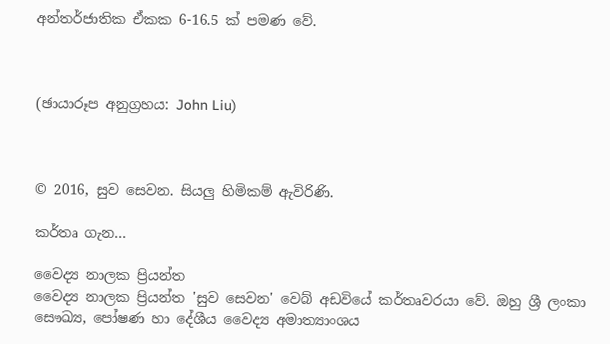අන්තර්ජාතික ඒකක 6-16.5 ක් පමණ වේ.



(ඡායාරූප අනුග්‍රහය: John Liu)



© 2016, සුව සෙවන. සියලු හිමිකම් ඇවිරිණි.

කර්තෘ ගැන...

වෛද්‍ය නාලක ප්‍රියන්ත
වෛද්‍ය නාලක ප්‍රියන්ත 'සුව සෙවන' වෙබ් අඩවියේ කර්තෘවරයා වේ. ඔහු ශ්‍රී ලංකා සෞඛ්‍ය, පෝෂණ හා දේශීය වෛද්‍ය අමාත්‍යාංශය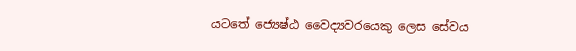යටතේ ජ්‍යෙෂ්ඨ වෛද්‍යවරයෙකු ලෙස සේවය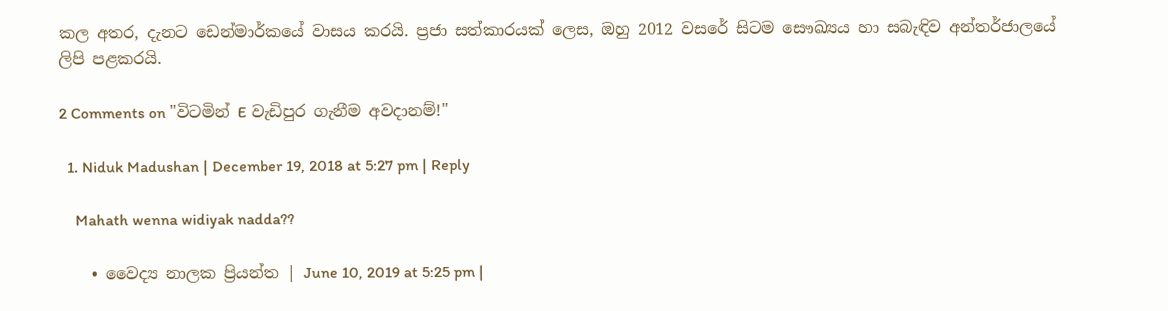කල අතර, දැනට ඩෙන්මාර්කයේ වාසය කරයි. ප්‍රජා සත්කාරයක් ලෙස, ඔහු 2012 වසරේ සිටම සෞඛ්‍යය හා සබැඳිව අන්තර්ජාලයේ ලිපි පළකරයි.

2 Comments on "විටමින් E වැඩිපුර ගැනීම අවදානම්!"

  1. Niduk Madushan | December 19, 2018 at 5:27 pm | Reply

    Mahath wenna widiyak nadda??

    • වෛද්‍ය නාලක ප්‍රියන්ත | June 10, 2019 at 5:25 pm |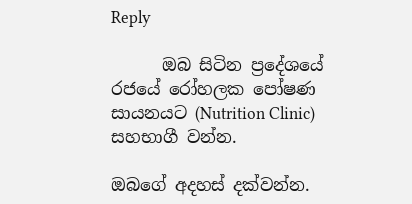Reply

      ඔබ සිටින ප්‍රදේශයේ රජයේ රෝහලක පෝෂණ සායනයට (Nutrition Clinic) සහභාගී වන්න.

ඔබගේ අදහස් දක්වන්න.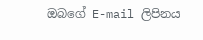ඔබගේ E-mail ලිපිනය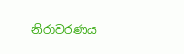නිරාවරණය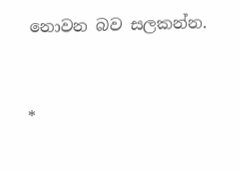නොවන බව සලකන්න.


*